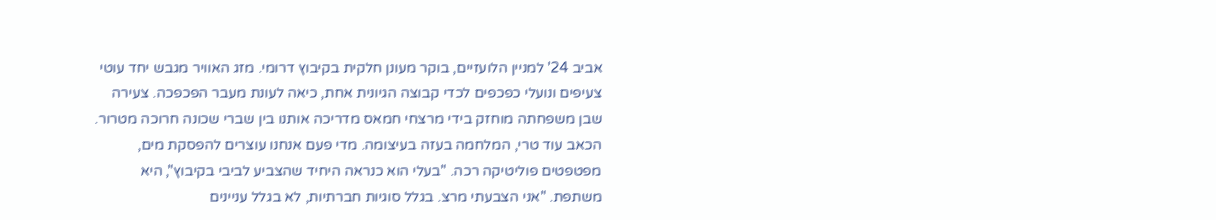אביב 24' למניין הלועזיים, בוקר מעונן חלקית בקיבוץ דרומי. מזג האוויר מגבש יחד עוטי צעיפים ונועלי כפכפים לכדי קבוצה הגיונית אחת, כיאה לעונת מעבר הפכפכה. צעירה שבן משפחתה מוחזק בידי מרצחי חמאס מדריכה אותנו בין שברי שכונה חרוכה מטרור. הכאב עוד טרי, המלחמה בעזה בעיצומה. מדי פעם אנחנו עוצרים להפסקת מים, מפטפטים פוליטיקה רכה. "בעלי הוא כנראה היחיד שהצביע לביבי בקיבוץ", היא משתפת. "אני הצבעתי מרצ. בגלל סוגיות חברתיות, לא בגלל עניינים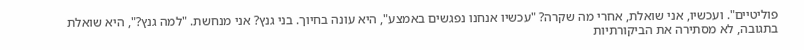פוליטיים". ועכשיו, אני שואלת, אחרי מה שקרה? "עכשיו אנחנו נפגשים באמצע", היא עונה בחיוך. בני גנץ? אני מנחשת. "למה גנץ?", היא שואלת בתגובה, לא מסתירה את הביקורתיות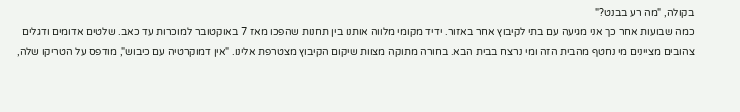בקולה, "מה רע בבנט?"
כמה שבועות אחר כך אני מגיעה עם בתי לקיבוץ אחר באזור. ידיד מקומי מלווה אותנו בין תחנות שהפכו מאז 7 באוקטובר למוכרות עד כאב. שלטים אדומים ודגלים צהובים מציינים מי נחטף מהבית הזה ומי נרצח בבית הבא. בחורה מתוקה מצוות שיקום הקיבוץ מצטרפת אלינו. "אין דמוקרטיה עם כיבוש", מודפס על הטריקו שלה,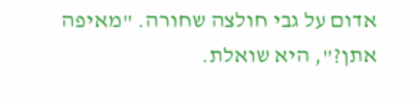אדום על גבי חולצה שחורה. "מאיפה אתן?", היא שואלת.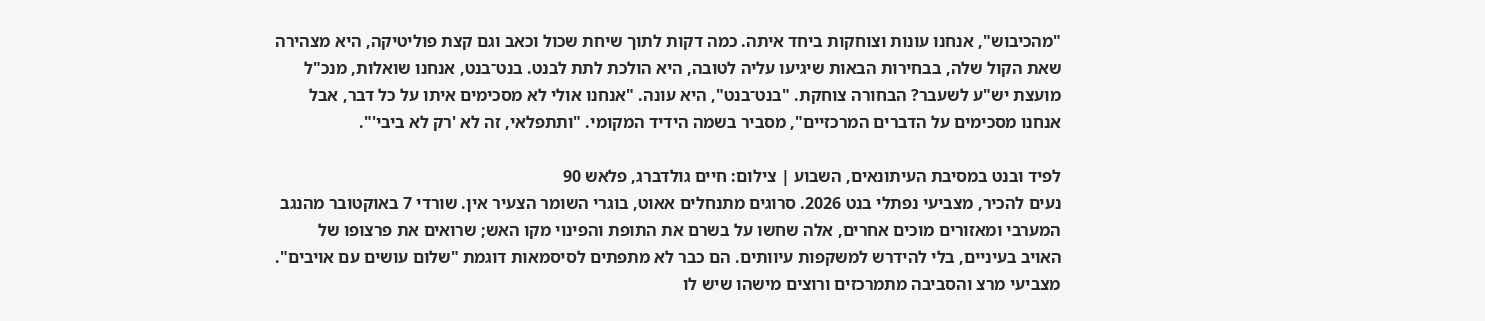"מהכיבוש", אנחנו עונות וצוחקות ביחד איתה. כמה דקות לתוך שיחת שכול וכאב וגם קצת פוליטיקה, היא מצהירה שאת הקול שלה, בבחירות הבאות שיגיעו עליה לטובה, היא הולכת לתת לבנט. בנט־בנט, אנחנו שואלות, מנכ"ל מועצת יש"ע לשעבר? הבחורה צוחקת. "בנט־בנט", היא עונה. "אנחנו אולי לא מסכימים איתו על כל דבר, אבל אנחנו מסכימים על הדברים המרכזיים", מסביר בשמה הידיד המקומי. "ותתפלאי, זה לא 'רק לא ביבי'".

לפיד ובנט במסיבת העיתונאים, השבוע | צילום: חיים גולדברג, פלאש 90
נעים להכיר, מצביעי נפתלי בנט 2026. סרוגים מתנחלים אאוט, בוגרי השומר הצעיר אין. שורדי 7 באוקטובר מהנגב המערבי ומאזורים מוכים אחרים, אלה שחשו על בשרם את התופת והפינוי מקו האש; שרואים את פרצופו של האויב בעיניים, בלי להידרש למשקפות עיוותים. הם כבר לא מתפתים לסיסמאות דוגמת "שלום עושים עם אויבים". מצביעי מרצ והסביבה מתמרכזים ורוצים מישהו שיש לו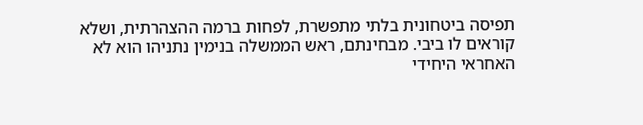תפיסה ביטחונית בלתי מתפשרת, לפחות ברמה ההצהרתית, ושלא קוראים לו ביבי. מבחינתם, ראש הממשלה בנימין נתניהו הוא לא האחראי היחידי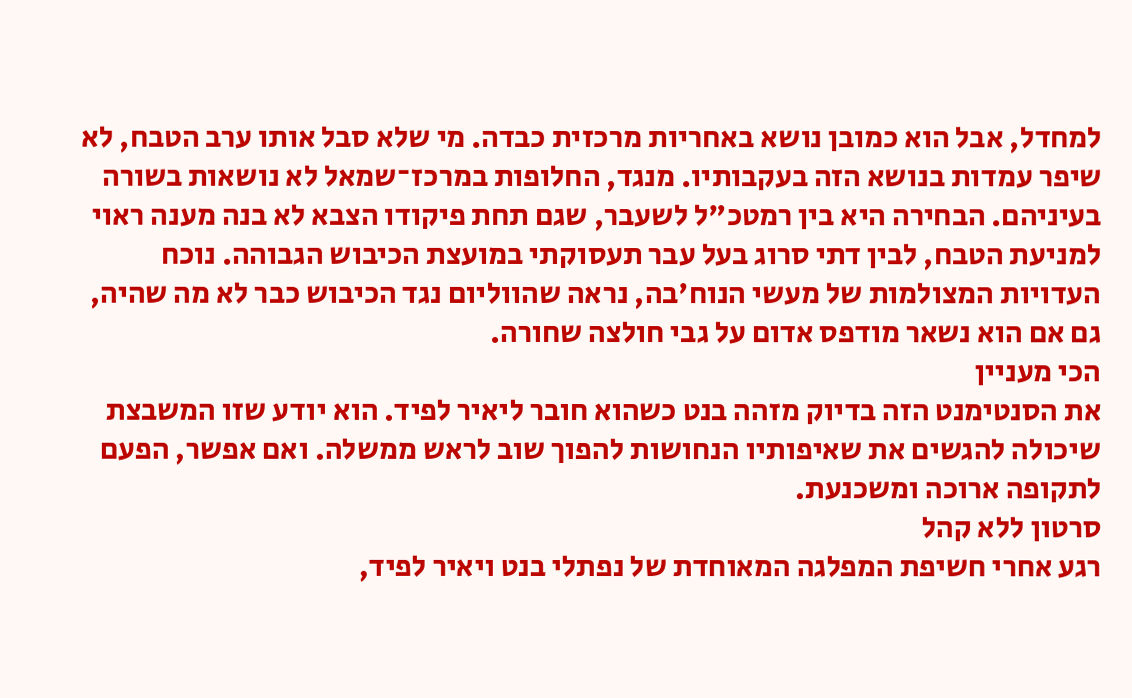למחדל, אבל הוא כמובן נושא באחריות מרכזית כבדה. מי שלא סבל אותו ערב הטבח, לא שיפר עמדות בנושא הזה בעקבותיו. מנגד, החלופות במרכז־שמאל לא נושאות בשורה בעיניהם. הבחירה היא בין רמטכ"ל לשעבר, שגם תחת פיקודו הצבא לא בנה מענה ראוי למניעת הטבח, לבין דתי סרוג בעל עבר תעסוקתי במועצת הכיבוש הגבוהה. נוכח העדויות המצולמות של מעשי הנוח'בה, נראה שהווליום נגד הכיבוש כבר לא מה שהיה, גם אם הוא נשאר מודפס אדום על גבי חולצה שחורה.
הכי מעניין
את הסנטימנט הזה בדיוק מזהה בנט כשהוא חובר ליאיר לפיד. הוא יודע שזו המשבצת שיכולה להגשים את שאיפותיו הנחושות להפוך שוב לראש ממשלה. ואם אפשר, הפעם לתקופה ארוכה ומשכנעת.
סרטון ללא קהל
רגע אחרי חשיפת המפלגה המאוחדת של נפתלי בנט ויאיר לפיד,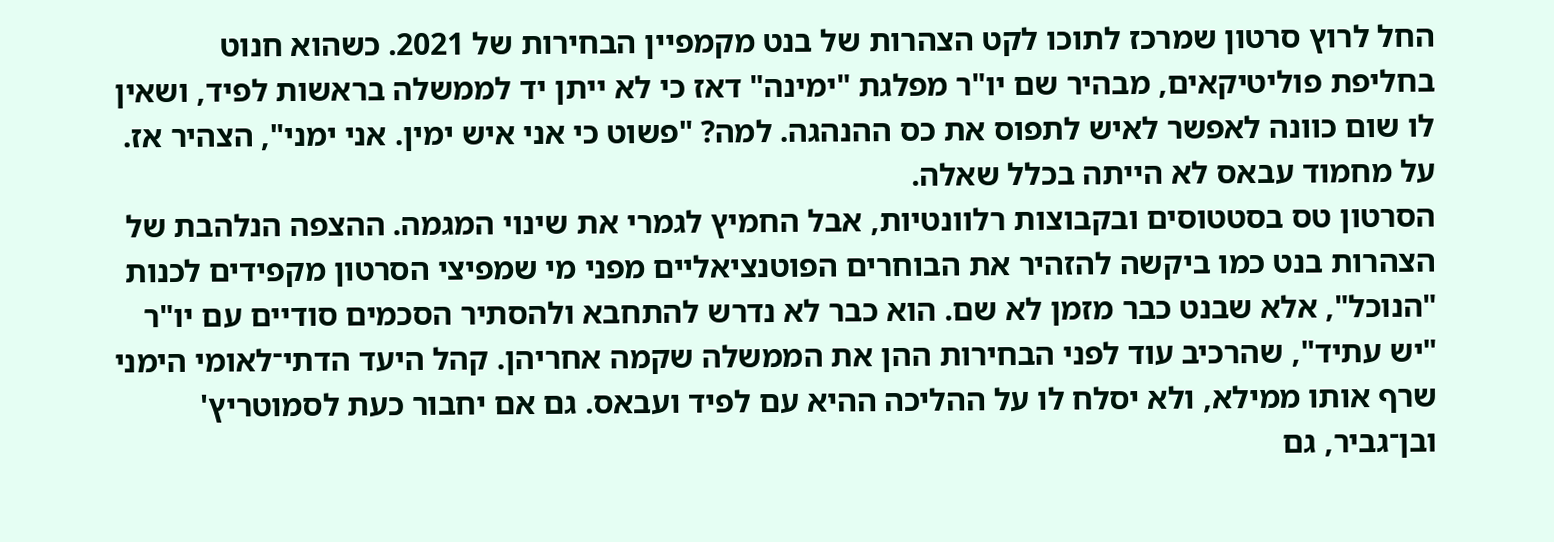החל לרוץ סרטון שמרכז לתוכו לקט הצהרות של בנט מקמפיין הבחירות של 2021. כשהוא חנוט בחליפת פוליטיקאים, מבהיר שם יו"ר מפלגת "ימינה" דאז כי לא ייתן יד לממשלה בראשות לפיד, ושאין לו שום כוונה לאפשר לאיש לתפוס את כס ההנהגה. למה? "פשוט כי אני איש ימין. אני ימני", הצהיר אז. על מחמוד עבאס לא הייתה בכלל שאלה.
הסרטון טס בסטטוסים ובקבוצות רלוונטיות, אבל החמיץ לגמרי את שינוי המגמה. ההצפה הנלהבת של הצהרות בנט כמו ביקשה להזהיר את הבוחרים הפוטנציאליים מפני מי שמפיצי הסרטון מקפידים לכנות "הנוכל", אלא שבנט כבר מזמן לא שם. הוא כבר לא נדרש להתחבא ולהסתיר הסכמים סודיים עם יו"ר "יש עתיד", שהרכיב עוד לפני הבחירות ההן את הממשלה שקמה אחריהן. קהל היעד הדתי־לאומי הימני שרף אותו ממילא, ולא יסלח לו על ההליכה ההיא עם לפיד ועבאס. גם אם יחבור כעת לסמוטריץ' ובן־גביר, גם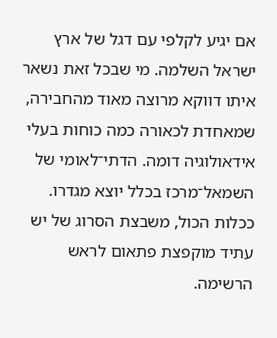אם יגיע לקלפי עם דגל של ארץ ישראל השלמה. מי שבכל זאת נשאר איתו דווקא מרוצה מאוד מהחבירה, שמאחדת לכאורה כמה כוחות בעלי אידאולוגיה דומה. הדתי־לאומי של השמאל־מרכז בכלל יוצא מגדרו. ככלות הכול, משבצת הסרוג של יש עתיד מוקפצת פתאום לראש הרשימה.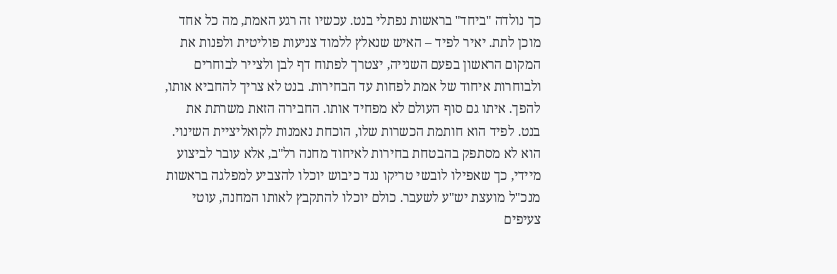כך נולדה "ביחד" בראשות נפתלי בנט. עכשיו זה רגע האמת, מה כל אחד מוכן לתת. יאיר לפיד – האיש שנאלץ ללמוד צניעות פוליטית ולפנות את המקום הראשון בפעם השנייה, יצטרך לפתוח דף לבן ולצייר לבוחרים ולבוחרות איחוד של אמת לפחות עד הבחירות. בנט לא צריך להחביא אותו, להפך. איתו גם סוף העולם לא מפחיד אותו. החבירה הזאת משרתת את בנט. לפיד הוא חותמת הכשרות שלו, הוכחת נאמנות לקואליציית השינוי. הוא לא מסתפק בהבטחת בחירות לאיחוד מחנה רל"ב, אלא עובר לביצוע מיידי, כך שאפילו לובשי טריקו נגד כיבוש יוכלו להצביע למפלגה בראשות מנכ"ל מועצת יש"ע לשעבר. כולם יוכלו להתקבץ לאותו המחנה, עוטי צעיפים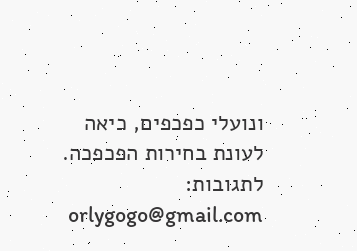ונועלי כפכפים, כיאה לעונת בחירות הפכפכה.
לתגובות: orlygogo@gmail.com